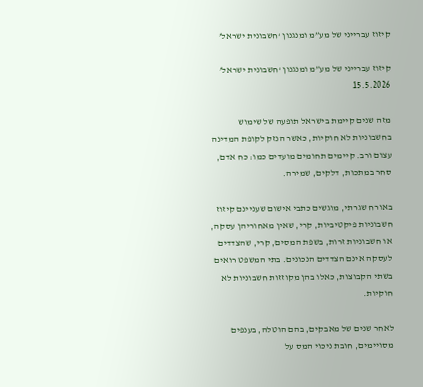קיזוז עברייני של מע”מ ומנגנון ‘חשבונית ישראל’

קיזוז עברייני של מע”מ ומנגנון ‘חשבונית ישראל’                                            15.5.2026

מזה שנים קיימת בישראל תופעה של שימוש בחשבוניות לא חוקיות, כאשר הנזק לקופת המדינה עצום ורב. קיימים תחומים מועדים כמו: כח אדם, סחר במתכות, דלקים, שמירה.

באורח שגרתי, מוגשים כתבי אישום שעניינם קיזוז חשבוניות פיקטיביות, קרי, שאין מאחוריהן עסקה, או חשבוניות זרות, בשפת המסים, קרי, שהצדדים לעסקה אינם הצדדים הנכונים. בתי המשפט רואים בשתי הקבוצות, כאלו בהן מקוזזות חשבוניות לא חוקיות.

לאחר שנים של מאבקים, בהם הוטלה, בענפים מסויימים, חובת ניכוי המס על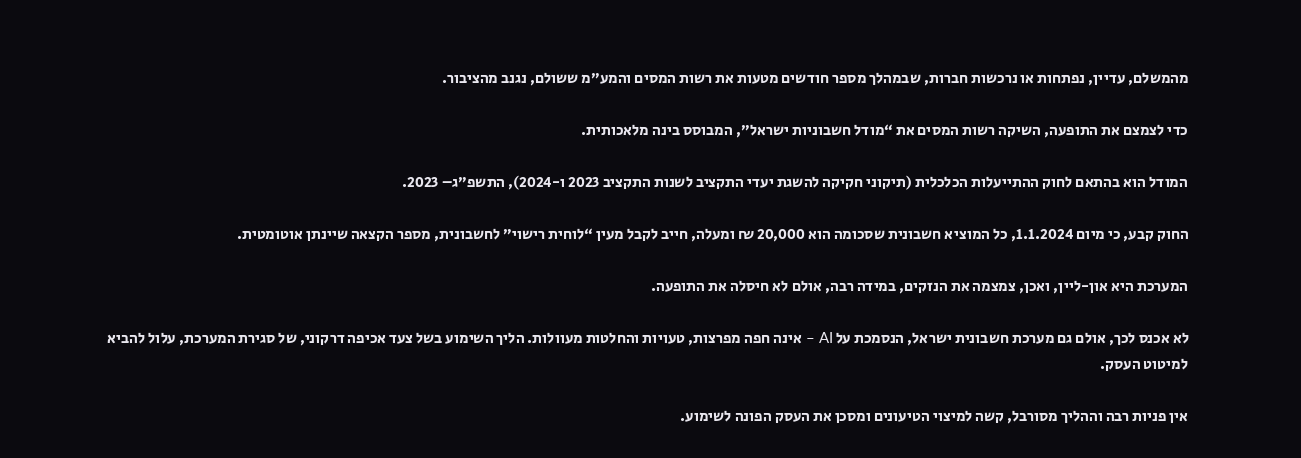מהמשלם, עדיין, נפתחות או נרכשות חברות, שבמהלך מספר חודשים מטעות את רשות המסים והמע”מ ששולם, נגנב מהציבור.

כדי לצמצם את התופעה, השיקה רשות המסים את “מודל חשבוניות ישראל”, המבוסס בינה מלאכותית.

המודל הוא בהתאם לחוק ההתייעלות הכלכלית (תיקוני חקיקה להשגת יעדי התקציב לשנות התקציב 2023 ו-2024), התשפ”ג– 2023.

החוק קבע, כי מיום 1.1.2024, כל המוציא חשבונית שסכומה הוא 20,000 ₪ ומעלה, חייב לקבל מעין “לוחית רישוי” לחשבונית, מספר הקצאה שיינתן אוטומטית.

המערכת היא און-ליין, ואכן, צמצמה את הנזקים, במידה רבה, אולם לא חיסלה את התופעה.

לא אכנס לכך, אולם גם מערכת חשבונית ישראל, הנסמכת על AI – אינה חפה מפרצות, טעויות והחלטות מעוולות. הליך השימוע בשל צעד אכיפה דרקוני, של סגירת המערכת, עלול להביא למיטוט העסק.

אין פניות רבה וההליך מסורבל, קשה למיצוי הטיעונים ומסכן את העסק הפונה לשימוע.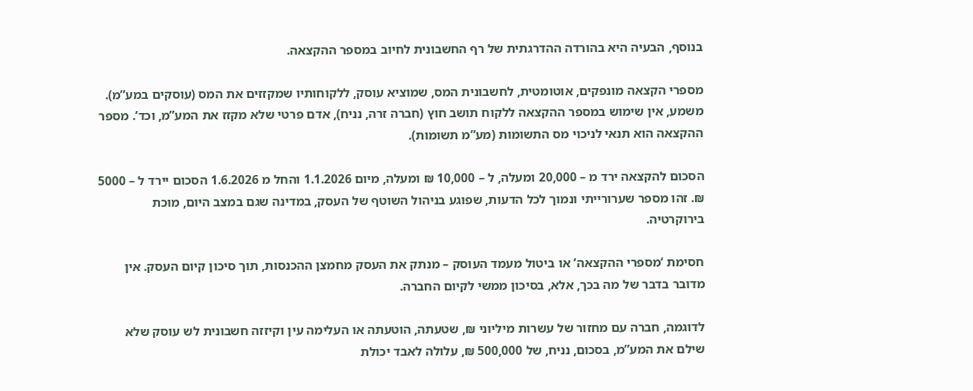בנוסף, הבעיה היא בהורדה ההדרגתית של רף החשבונית לחיוב במספר ההקצאה.

מספרי הקצאה מונפקים, אוטומטית, לחשבונית המס, שמוציא עוסק, ללקוחותיו שמקזזים את המס (עוסקים במע”מ). משמע, אין שימוש במספר ההקצאה ללקוח תושב חוץ (חברה זרה, נניח), אדם פרטי שלא מקזז את המע”מ, וכד’. מספר ההקצאה הוא תנאי לניכוי מס התשומות (מע”מ תשומות).

הסכום להקצאה ירד מ – 20,000 ומעלה, ל – 10,000 ₪ ומעלה, מיום 1.1.2026 והחל מ 1.6.2026 הסכום יירד ל – 5000 ₪. זהו מספר שערורייתי ונמוך לכל הדעות, שפוגע בניהול השוטף של העסק, במדינה שגם במצב היום, מוכת בירוקרטיה.

חסימת ‘מספרי ההקצאה’ או ביטול מעמד העוסק – מנתק את העסק מחמצן ההכנסות, תוך סיכון קיום העסק. אין מדובר בדבר של מה בכך, אלא, בסיכון ממשי לקיום החברה.

לדוגמה, חברה עם מחזור של עשרות מיליוני ₪, שטעתה, הוטעתה או העלימה עין וקיזזה חשבונית לש עוסק שלא שילם את המע”מ, בסכום, נניח, של 500,000 ₪, עלולה לאבד יכולת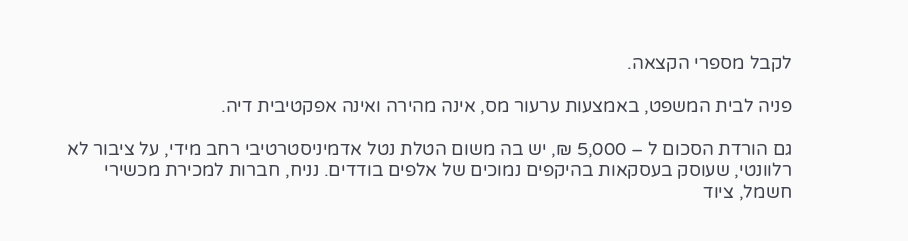לקבל מספרי הקצאה.

פניה לבית המשפט, באמצעות ערעור מס, אינה מהירה ואינה אפקטיבית דיה.

גם הורדת הסכום ל – 5,000 ₪, יש בה משום הטלת נטל אדמיניסטרטיבי רחב מידי, על ציבור לא רלוונטי, שעוסק בעסקאות בהיקפים נמוכים של אלפים בודדים. נניח, חברות למכירת מכשירי חשמל, ציוד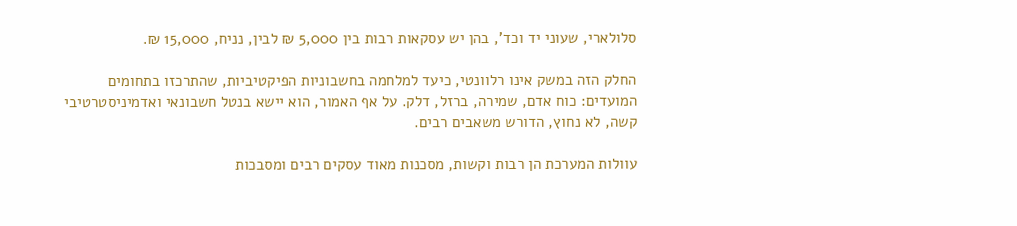סלולארי, שעוני יד וכד’, בהן יש עסקאות רבות בין 5,000 ₪ לבין, נניח, 15,000 ₪.

החלק הזה במשק אינו רלוונטי, כיעד למלחמה בחשבוניות הפיקטיביות, שהתרכזו בתחומים המועדים: כוח אדם, שמירה, ברזל, דלק. על אף האמור, הוא יישא בנטל חשבונאי ואדמיניסטרטיבי קשה, לא נחוץ, הדורש משאבים רבים.

עוולות המערכת הן רבות וקשות, מסכנות מאוד עסקים רבים ומסבכות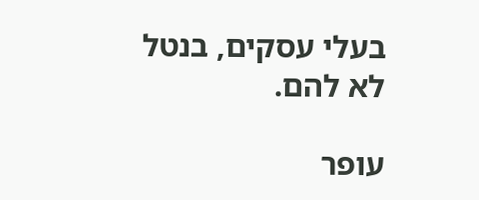בעלי עסקים, בנטל לא להם.

עופר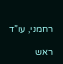רחמני, עו”ד

ראש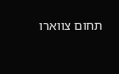תחום צווארו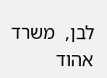לבן,  משרד אהוד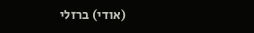(אודי) ברזלי